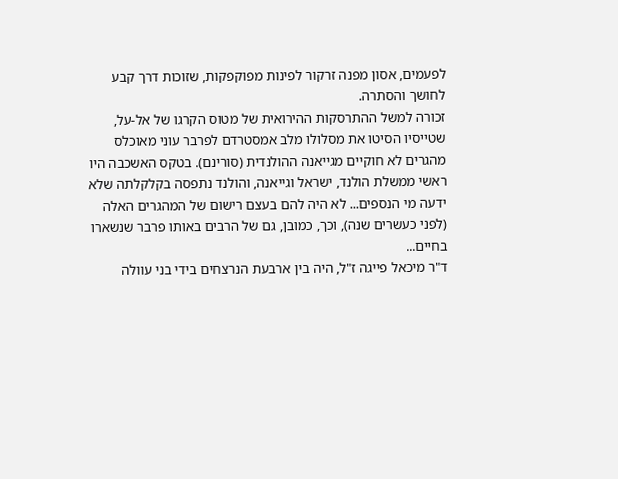לפעמים, אסון מפנה זרקור לפינות מפוקפקות, שזוכות דרך קבע לחושך והסתרה.
זכורה למשל ההתרסקות ההירואית של מטוס הקרגו של אל-על, שטייסיו הסיטו את מסלולו מלב אמסטרדם לפרבר עוני מאוכלס מהגרים לא חוקיים מגייאנה ההולנדית (סורינם). בטקס האשכבה היו ראשי ממשלת הולנד, ישראל וגייאנה, והולנד נתפסה בקלקלתה שלא ידעה מי הנספים... לא היה להם בעצם רישום של המהגרים האלה (לפני כעשרים שנה), וכך, כמובן, גם של הרבים באותו פרבר שנשארו בחיים...
ד"ר מיכאל פייגה ז"ל, היה בין ארבעת הנרצחים בידי בני עוולה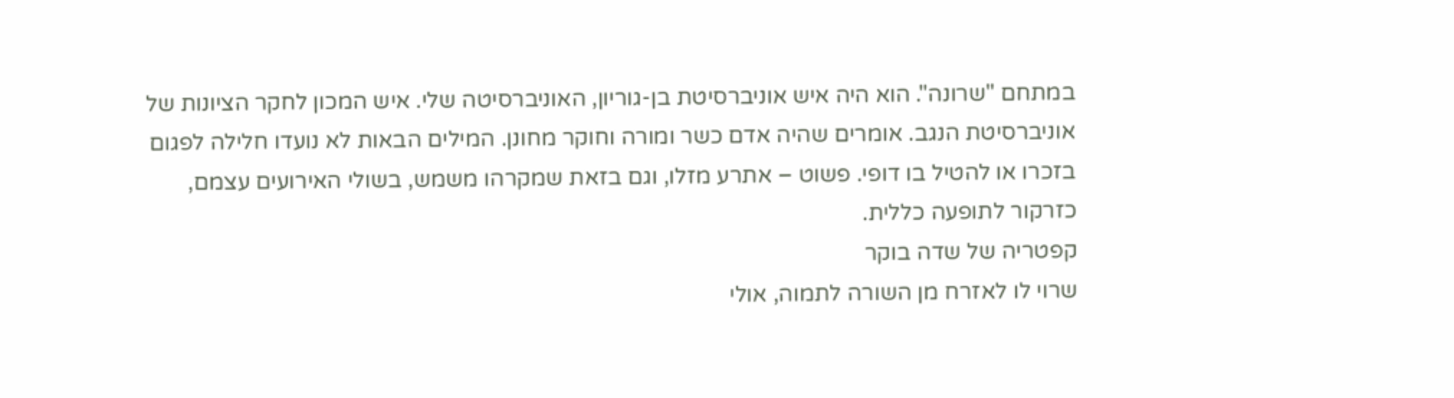במתחם "שרונה". הוא היה איש אוניברסיטת בן-גוריון, האוניברסיטה שלי. איש המכון לחקר הציונות של אוניברסיטת הנגב. אומרים שהיה אדם כשר ומורה וחוקר מחונן. המילים הבאות לא נועדו חלילה לפגום בזכרו או להטיל בו דופי. פשוט – אתרע מזלו, וגם בזאת שמקרהו משמש, בשולי האירועים עצמם, כזרקור לתופעה כללית.
קפטריה של שדה בוקר
שרוי לו לאזרח מן השורה לתמוה, אולי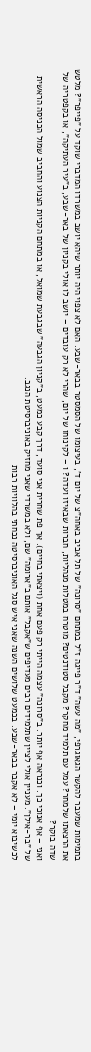בתמימות שמעבר להקשר הגאוגרפי, "מה עשה" ד"ר פייגה ז"ל במתחם "סרונה" של תל אביב באחה"צ של יום ד', בעיצומו של הסמסטר בבאר-שבע. האם לא צפוי היה יותר שיהא יושב במשרדו המדברי שוקד על "פייפר"? מלטש את הרצאתו שלמחר? עמל עם תלמיד מחקר? מקבל סטודנטים? מוטרח במטלות מנהליות, חברות שבאיזו ועדה? ו – לקינוחו של יום, שהרי לא רק עובדים – יושב לו אולי בקניון של באר-שבע, ב"עיר העתיקה", או בקפטריה של שדה בוקר?
ואני – אף אנוכי כך. וכנראה אף יותר. ב"סרונה" עצמה הייתי רק פעם אחת (ויצאתי בחיים). אך פת שחרית אני סועד, דרך קבע כמעט, ב"קניון הגבעה" שבגבעת שמואל, או במתחם הקניות הצנוע והחביב שמול הכניסה הראשית של "בר-אילן". מעניין אולי לציין שתלמידים רבים מעדיפים ש"אקבל" אותם ב"ארומה" שם, ולא במשרדי שאני מחזיק באוניברסיטת הנגב.
לכשיבוא יומי – לא אקבר בבאר-שבע. בכמעט שלושים השנה שאני איש סגל האוניברסיטה נכחתי בהלוויות רבות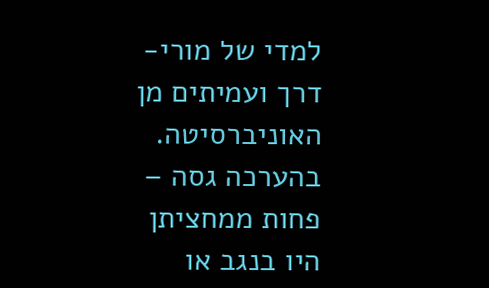למדי של מורי-דרך ועמיתים מן האוניברסיטה. בהערכה גסה – פחות ממחציתן היו בנגב או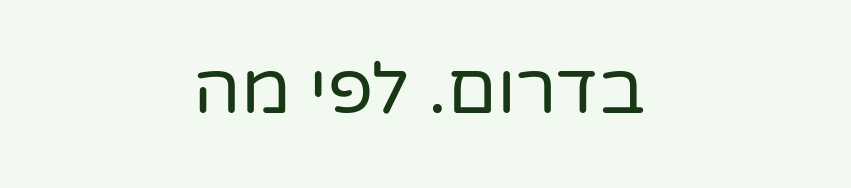בדרום. לפי מה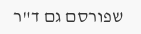שפורסם גם ד"ר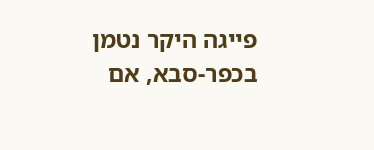פייגה היקר נטמן בכפר-סבא, אם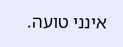אינני טועה.